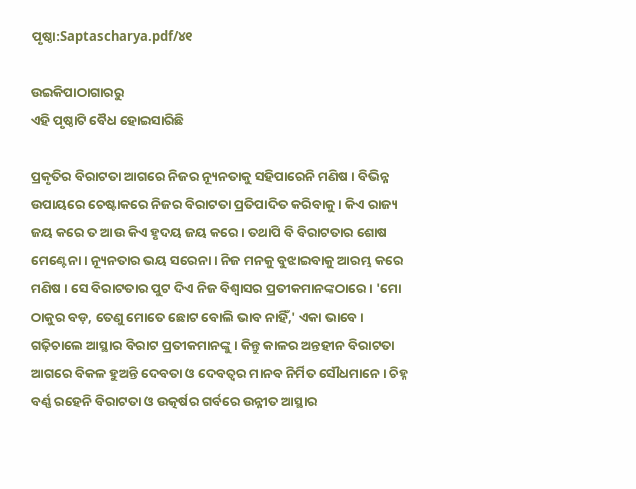ପୃଷ୍ଠା:Saptascharya.pdf/୪୧

ଉଇକିପାଠାଗାର‌ରୁ
ଏହି ପୃଷ୍ଠାଟି ବୈଧ ହୋଇସାରିଛି

ପ୍ରକୃତିର ବିରାଟତା ଆଗରେ ନିଜର ନ୍ୟୂନତାକୁ ସହିପାରେନି ମଣିଷ । ବିଭିନ୍ନ ଉପାୟରେ ଚେଷ୍ଟାକରେ ନିଜର ବିରାଟତା ପ୍ରତିପାଦିତ କରିବାକୁ । କିଏ ରାଜ୍ୟ ଜୟ କରେ ତ ଆଉ କିଏ ହୃଦୟ ଜୟ କରେ । ତ‌ଥାପି ବି ବିରାଟତାର ଶୋଷ ମେଣ୍ଟେନା । ନ୍ୟୂନତାର ଭୟ ସରେନା । ନିଜ ମନକୁ ବୁଝାଇବାକୁ ଆରମ୍ଭ କରେ ମଣିଷ । ସେ ବିରାଟତାର ପୁଟ ଦିଏ ନିଜ ବିଶ୍ୱାସର ପ୍ରତୀକମାନଙ୍କଠାରେ । 'ମୋ ଠାକୁର ବଡ଼, ତେଣୁ ମୋତେ ଛୋଟ ବୋଲି ଭାବ ନାହିଁ,' ଏକା ଭାବେ । ଗଢ଼ିଚାଲେ ଆସ୍ଥାର ବିରାଟ ପ୍ରତୀକମାନଙ୍କୁ । କିନ୍ତୁ କାଳର ଅନ୍ତହୀନ ବିରାଟତା ଆଗରେ ବିକଳ ହୁଅନ୍ତି ଦେବତା ଓ ଦେବତ୍ୱର ମାନବ ନିର୍ମିତ ସୌଧମାନେ । ଚିହ୍ନ ବର୍ଣ୍ଣ ରହେନି ବିରାଟତା ଓ ଉତ୍କର୍ଷର ଗର୍ବରେ ଉନ୍ନୀତ ଆସ୍ଥାର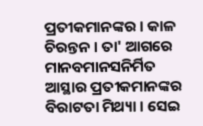ପ୍ରତୀକମାନଙ୍କର । କାଳ ଚିରନ୍ତନ । ତା' ଆଗରେ ମାନବମାନସନିର୍ମିତ ଆସ୍ଥାର ପ୍ରତୀକମାନଙ୍କର ବିରାଟତା ମିଥ୍ୟା । ସେଇ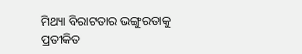ମିଥ୍ୟା ବିରାଟତାର ଭଙ୍ଗୁରତାକୁ ପ୍ରତୀକିତ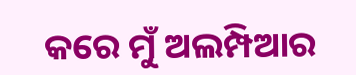କରେ ମୁଁ ଅଲମ୍ପିଆର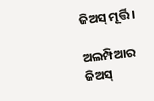ଜିଅସ୍‍ ମୂର୍ତ୍ତି ।

ଅଲମ୍ପିଆର ଜିଅସ୍‍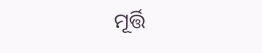ମୂର୍ତ୍ତି